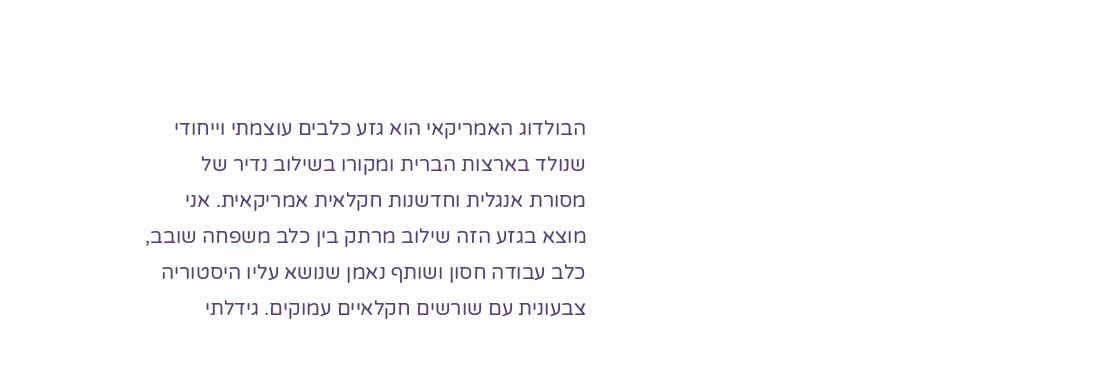הבולדוג האמריקאי הוא גזע כלבים עוצמתי וייחודי שנולד בארצות הברית ומקורו בשילוב נדיר של מסורת אנגלית וחדשנות חקלאית אמריקאית. אני מוצא בגזע הזה שילוב מרתק בין כלב משפחה שובב, כלב עבודה חסון ושותף נאמן שנושא עליו היסטוריה צבעונית עם שורשים חקלאיים עמוקים. גידלתי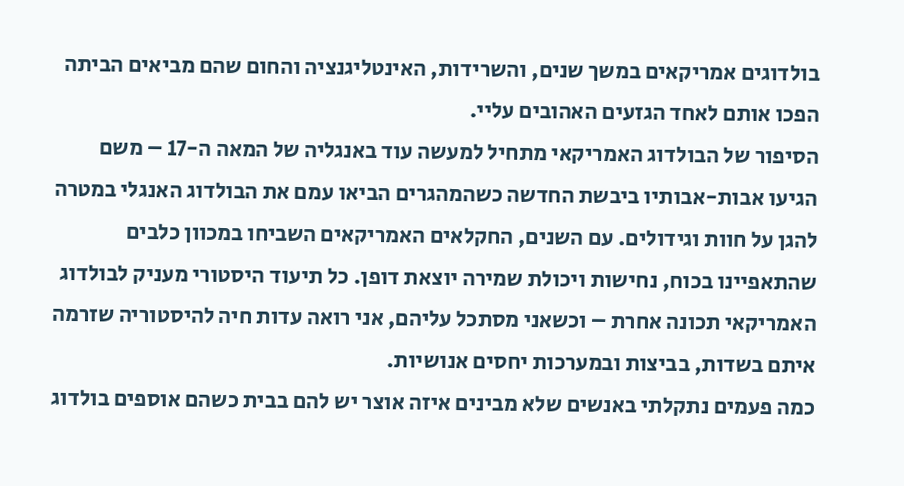בולדוגים אמריקאים במשך שנים, והשרידות, האינטליגנציה והחום שהם מביאים הביתה הפכו אותם לאחד הגזעים האהובים עליי.
הסיפור של הבולדוג האמריקאי מתחיל למעשה עוד באנגליה של המאה ה-17 – משם הגיעו אבות-אבותיו ביבשת החדשה כשהמהגרים הביאו עמם את הבולדוג האנגלי במטרה להגן על חוות וגידולים. עם השנים, החקלאים האמריקאים השביחו במכוון כלבים שהתאפיינו בכוח, נחישות ויכולת שמירה יוצאת דופן. כל תיעוד היסטורי מעניק לבולדוג האמריקאי תכונה אחרת – וכשאני מסתכל עליהם, אני רואה עדות חיה להיסטוריה שזרמה איתם בשדות, בביצות ובמערכות יחסים אנושיות.
כמה פעמים נתקלתי באנשים שלא מבינים איזה אוצר יש להם בבית כשהם אוספים בולדוג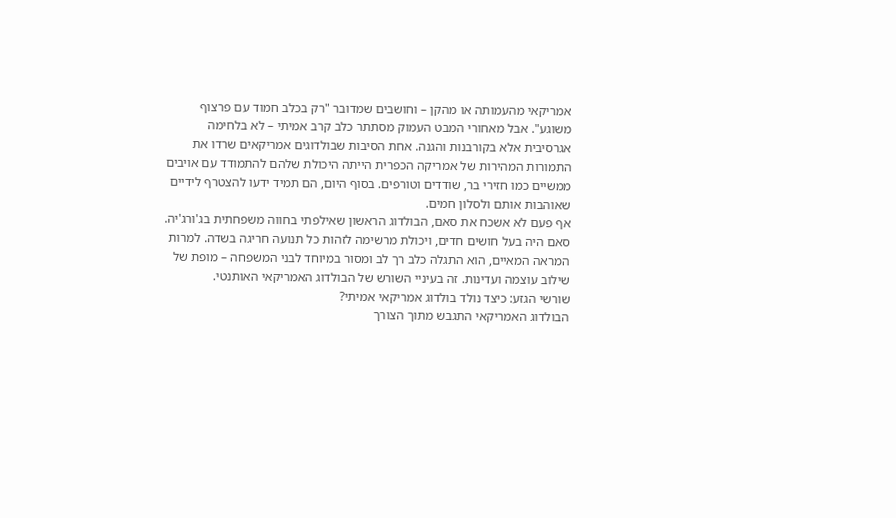אמריקאי מהעמותה או מהקן – וחושבים שמדובר "רק בכלב חמוד עם פרצוף משוגע". אבל מאחורי המבט העמוק מסתתר כלב קרב אמיתי – לא בלחימה אגרסיבית אלא בקורבנות והגנה. אחת הסיבות שבולדוגים אמריקאים שרדו את התמורות המהירות של אמריקה הכפרית הייתה היכולת שלהם להתמודד עם אויבים ממשיים כמו חזירי בר, שודדים וטורפים. בסוף היום, הם תמיד ידעו להצטרף לידיים שאוהבות אותם ולסלון חמים.
אף פעם לא אשכח את סאם, הבולדוג הראשון שאילפתי בחווה משפחתית בג'ורג'יה. סאם היה בעל חושים חדים, ויכולת מרשימה לזהות כל תנועה חריגה בשדה. למרות המראה המאיים, הוא התגלה כלב רך לב ומסור במיוחד לבני המשפחה – מופת של שילוב עוצמה ועדינות. זה בעיניי השורש של הבולדוג האמריקאי האותנטי.
שורשי הגזע: כיצד נולד בולדוג אמריקאי אמיתי?
הבולדוג האמריקאי התגבש מתוך הצורך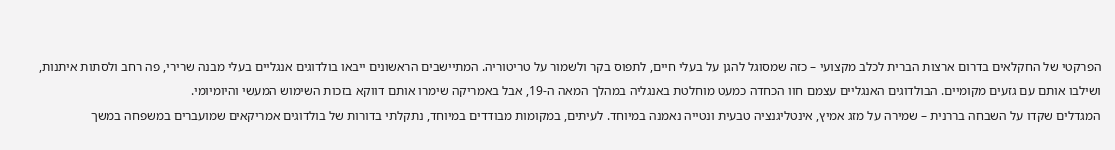הפרקטי של החקלאים בדרום ארצות הברית לכלב מקצועי – כזה שמסוגל להגן על בעלי חיים, לתפוס בקר ולשמור על טריטוריה. המתיישבים הראשונים ייבאו בולדוגים אנגליים בעלי מבנה שרירי, פה רחב ולסתות איתנות, ושילבו אותם עם גזעים מקומיים. הבולדוגים האנגליים עצמם חוו הכחדה כמעט מוחלטת באנגליה במהלך המאה ה-19, אבל באמריקה שימרו אותם דווקא בזכות השימוש המעשי והיומיומי.
המגדלים שקדו על השבחה בררנית – שמירה על מזג אמיץ, אינטליגנציה טבעית ונטייה נאמנה במיוחד. לעיתים, במקומות מבודדים במיוחד, נתקלתי בדורות של בולדוגים אמריקאים שמועברים במשפחה במשך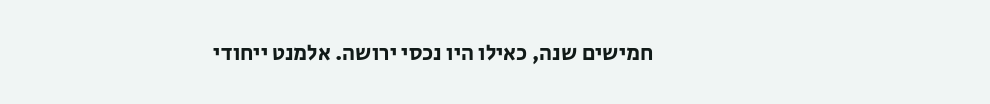חמישים שנה, כאילו היו נכסי ירושה. אלמנט ייחודי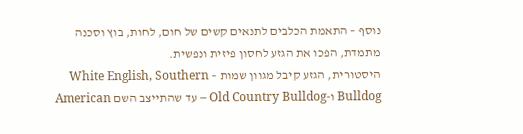נוסף – התאמת הכלבים לתנאים קשים של חום, לחות, בוץ וסכנה מתמדת, הפכו את הגזע לחסון פיזית ונפשית.
היסטורית, הגזע קיבל מגוון שמות – White English, Southern Bulldog ו-Old Country Bulldog – עד שהתייצב השם American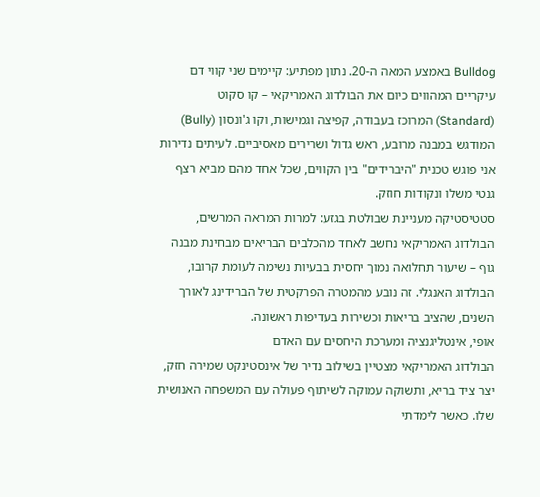Bulldog באמצע המאה ה-20. נתון מפתיע: קיימים שני קווי דם עיקריים המהווים כיום את הבולדוג האמריקאי – קו סקוט (Standard) המרוכז בעבודה, קפיצה וגמישות, וקו ג'ונסון (Bully) המודגש במבנה מרובע, ראש גדול ושרירים מאסיביים. לעיתים נדירות אני פוגש טכנית "היברידים" בין הקווים, שכל אחד מהם מביא רצף גנטי משלו ונקודות חוזק.
סטטיסטיקה מעניינת שבולטת בגזע: למרות המראה המרשים, הבולדוג האמריקאי נחשב לאחד מהכלבים הבריאים מבחינת מבנה גוף – שיעור תחלואה נמוך יחסית בבעיות נשימה לעומת קרובו, הבולדוג האנגלי. זה נובע מהמטרה הפרקטית של הברידינג לאורך השנים, שהציב בריאות וכשירות בעדיפות ראשונה.
אופי, אינטליגנציה ומערכת היחסים עם האדם
הבולדוג האמריקאי מצטיין בשילוב נדיר של אינסטינקט שמירה חזק, יצר ציד בריא, ותשוקה עמוקה לשיתוף פעולה עם המשפחה האנושית שלו. כאשר לימדתי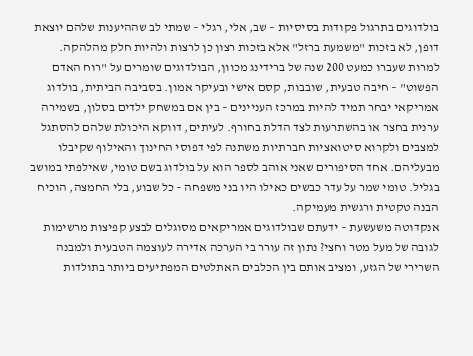בולדוגים בתרגול פקודות בסיסיות – שב, אלי, רגלי – שמתי לב שההיענות שלהם יוצאת דופן, לא בזכות "משמעת ברזל" אלא בזכות רצון כן לרצות ולהיות חלק מהלהקה.
למרות שעברו כמעט 200 שנה של ברידינג מכוון, הבולדוגים שומרים על "רוח האדם הפשוט" – חיבה טבעית, שובבות, קסם אישי ובעיקר אמון. בסביבה הביתית, בולדוג אמריקאי יבחר תמיד להיות במרכז העניינים – בין אם במשחק ילדים בסלון, בשמירה ערנית בחצר או בהשתרעות לצד הדלת בחורף. לעיתים, דווקא היכולת שלהם להסתגל למצבים ולקרוא סיטואציות חברתיות משתנה לפי דפוסי החינוך והאילוף שקיבלו מבעליהם. אחד הסיפורים שאני אוהב לספר הוא על בולדוג בשם טומי, שאילפתי במושב בגליל. טומי שמר על עדר כבשים כאילו היו בני משפחה – כל שבוע, בלי החמצה, הוכיח הבנה טקטית ורגשית מעמיקה.
אנקדוטה משעשעת – ידעתם שבולדוגים אמריקאים מסוגלים לבצע קפיצות מרשימות לגובה של מעל מטר וחצי? נתון זה עורר בי הערכה אדירה לעוצמה הטבעית ולמבנה השרירי של הגזע, ומציב אותם בין הכלבים האתלטים המפתיעים ביותר בתולדות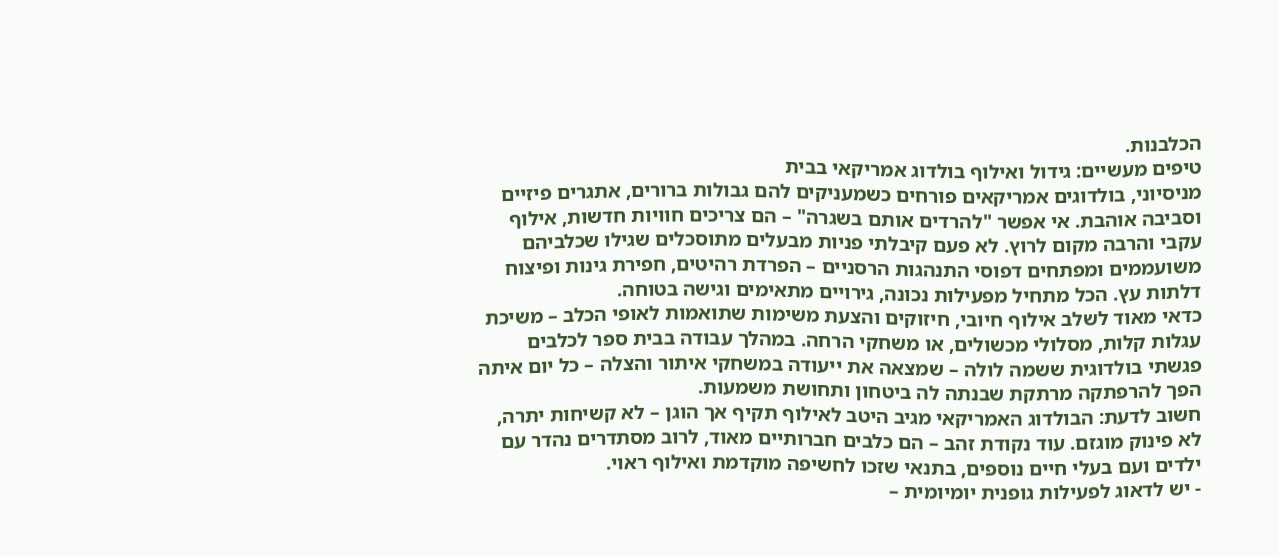הכלבנות.
טיפים מעשיים: גידול ואילוף בולדוג אמריקאי בבית
מניסיוני, בולדוגים אמריקאים פורחים כשמעניקים להם גבולות ברורים, אתגרים פיזיים וסביבה אוהבת. אי אפשר "להרדים אותם בשגרה" – הם צריכים חוויות חדשות, אילוף עקבי והרבה מקום לרוץ. לא פעם קיבלתי פניות מבעלים מתוסכלים שגילו שכלביהם משועממים ומפתחים דפוסי התנהגות הרסניים – הפרדת רהיטים, חפירת גינות ופיצוח דלתות עץ. הכל מתחיל מפעילות נכונה, גירויים מתאימים וגישה בטוחה.
כדאי מאוד לשלב אילוף חיובי, חיזוקים והצעת משימות שתואמות לאופי הכלב – משיכת עגלות קלות, מסלולי מכשולים, או משחקי הרחה. במהלך עבודה בבית ספר לכלבים פגשתי בולדוגית ששמה לולה – שמצאה את ייעודה במשחקי איתור והצלה – כל יום איתה הפך להרפתקה מרתקת שבנתה לה ביטחון ותחושת משמעות.
חשוב לדעת: הבולדוג האמריקאי מגיב היטב לאילוף תקיף אך הוגן – לא קשיחות יתרה, לא פינוק מוגזם. עוד נקודת זהב – הם כלבים חברותיים מאוד, לרוב מסתדרים נהדר עם ילדים ועם בעלי חיים נוספים, בתנאי שזכו לחשיפה מוקדמת ואילוף ראוי.
- יש לדאוג לפעילות גופנית יומיומית –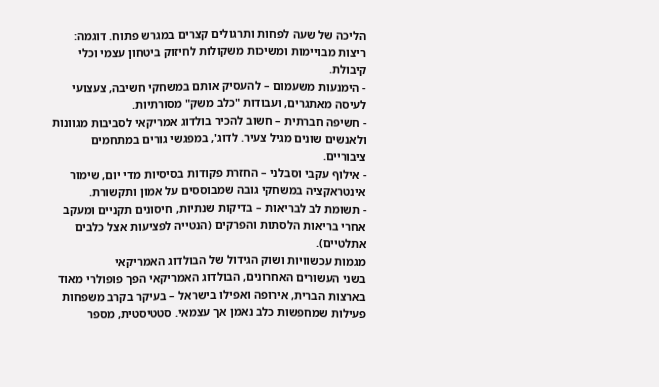הליכה של שעה לפחות ותרגולים קצרים במגרש פתוח. דוגמה: ריצות מבויימות ומשיכות משקולות לחיזוק ביטחון עצמי וכלי קיבולת.
- הימנעות משעמום – להעסיק אותם במשחקי חשיבה, צעצועי לעיסה מאתגרים, ועבודות "כלב משק" מסורתיות.
- חשיפה חברתית – חשוב להכיר בולדוג אמריקאי לסביבות מגוונות ולאנשים שונים מגיל צעיר. לדוג', במפגשי גורים במתחמים ציבוריים.
- אילוף עקבי וסבלני – החזרת פקודות בסיסיות מדי יום, שימור אינטראקציה במשחקי גובה שמבוססים על אמון ותקשורת.
- תשומת לב לבריאות – בדיקות שנתיות, חיסונים תקניים ומעקב אחרי בריאות הלסתות והפרקים (הנטייה לפציעות אצל כלבים אתלטיים).
מגמות עכשוויות ושוק הגידול של הבולדוג האמריקאי
בשני העשורים האחרונים, הבולדוג האמריקאי הפך פופולרי מאוד בארצות הברית, אירופה ואפילו בישראל – בעיקר בקרב משפחות פעילות שמחפשות כלב נאמן אך עצמאי. סטטיסטית, מספר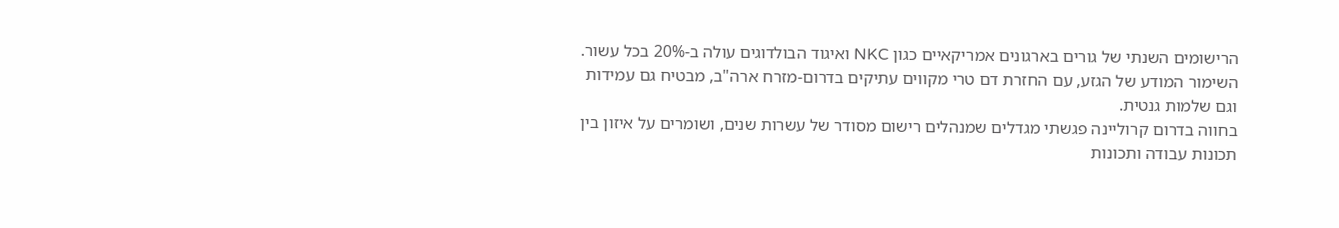הרישומים השנתי של גורים בארגונים אמריקאיים כגון NKC ואיגוד הבולדוגים עולה ב-20% בכל עשור. השימור המודע של הגזע, עם החזרת דם טרי מקווים עתיקים בדרום-מזרח ארה"ב, מבטיח גם עמידות וגם שלמות גנטית.
בחווה בדרום קרוליינה פגשתי מגדלים שמנהלים רישום מסודר של עשרות שנים, ושומרים על איזון בין תכונות עבודה ותכונות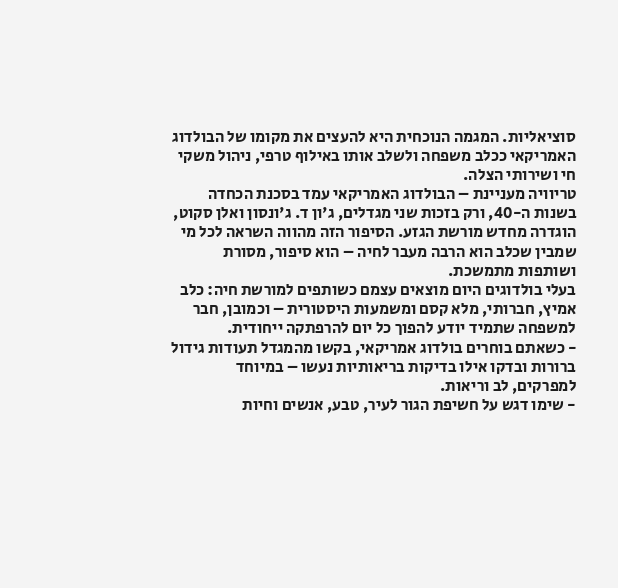סוציאליות. המגמה הנוכחית היא להעצים את מקומו של הבולדוג האמריקאי ככלב משפחה ולשלב אותו באילוף טרפי, ניהול משקי חי ושירותי הצלה.
טריוויה מעניינת – הבולדוג האמריקאי עמד בסכנת הכחדה בשנות ה-40, ורק בזכות שני מגדלים, ג'ון ד. ג'ונסון ואלן סקוט, הוגדרה מחדש מורשת הגזע. הסיפור הזה מהווה השראה לכל מי שמבין שכלב הוא הרבה מעבר לחיה – הוא סיפור, מסורת ושותפות מתמשכת.
בעלי בולדוגים היום מוצאים עצמם כשותפים למורשת חיה: כלב אמיץ, חברותי, מלא קסם ומשמעות היסטורית – וכמובן, חבר למשפחה שתמיד יודע להפוך כל יום להרפתקה ייחודית.
- כשאתם בוחרים בולדוג אמריקאי, בקשו מהמגדל תעודות גידול ברורות ובדקו אילו בדיקות בריאותיות נעשו – במיוחד למפרקים, לב וריאות.
- שימו דגש על חשיפת הגור לעיר, טבע, אנשים וחיות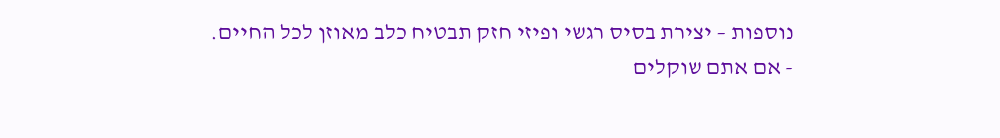נוספות – יצירת בסיס רגשי ופיזי חזק תבטיח כלב מאוזן לכל החיים.
- אם אתם שוקלים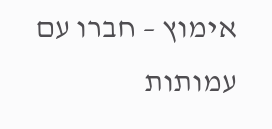אימוץ – חברו עם עמותות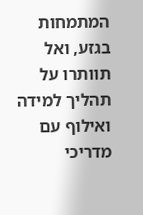המתמחות בגזע, ואל תוותרו על תהליך למידה ואילוף עם מדריכי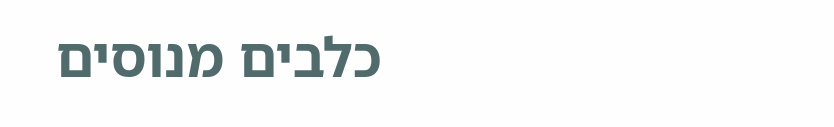כלבים מנוסים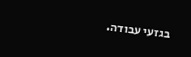בגזעי עבודה.